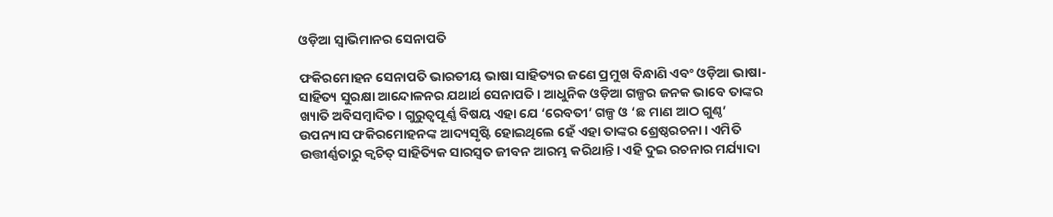ଓଡ଼ିଆ ସ୍ୱାଭିମାନର ସେନାପତି

ଫକିରମୋହନ ସେନାପତି ଭାରତୀୟ ଭାଷା ସାହିତ୍ୟର ଜଣେ ପ୍ରମୁଖ ବିନ୍ଧାଣି ଏବଂ ଓଡ଼ିଆ ଭାଷା-ସାହିତ୍ୟ ସୁରକ୍ଷା ଆନ୍ଦୋଳନର ଯଥାର୍ଥ ସେନାପତି। ଆଧୁନିକ ଓଡ଼ିଆ ଗଳ୍ପର ଜନକ ଭାବେ ତାଙ୍କର ଖ୍ୟାତି ଅବିସମ୍ବାଦିତ। ଗୁରୁତ୍ୱପୂର୍ଣ୍ଣ ବିଷୟ ଏହା ଯେ ‘ରେବତୀ’ ଗଳ୍ପ ଓ ‘ଛ ମାଣ ଆଠ ଗୁଣ୍ଠ’ ଉପନ୍ୟାସ ଫକିରମୋହନଙ୍କ ଆଦ୍ୟସୃଷ୍ଟି ହୋଇଥିଲେ ହେଁ ଏହା ତାଙ୍କର ଶ୍ରେଷ୍ଠରଚନା। ଏମିତି ଉତ୍ତୀର୍ଣ୍ଣତାରୁ କ୍ୱଚିତ୍‌ ସାହିତ୍ୟିକ ସାରସ୍ୱତ ଜୀବନ ଆରମ୍ଭ କରିଥାନ୍ତି। ଏହି ଦୁଇ ରଚନାର ମର୍ଯ୍ୟାଦା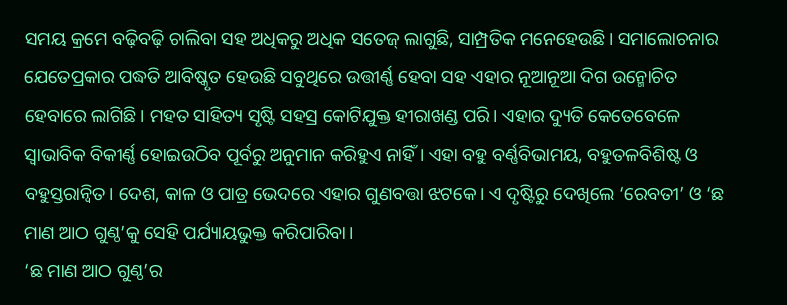ସମୟ କ୍ରମେ ବଢ଼ିବଢ଼ି ଚାଲିବା ସହ ଅଧିକରୁ ଅଧିକ ସତେଜ୍‍ ଲାଗୁଛି, ସାମ୍ପ୍ରତିକ ମନେହେଉଛି। ସମାଲୋଚନାର ଯେତେପ୍ରକାର ପଦ୍ଧତି ଆବିଷ୍କୃତ ହେଉଛି ସବୁଥିରେ ଉତ୍ତୀର୍ଣ୍ଣ ହେବା ସହ ଏହାର ନୂଆନୂଆ ଦିଗ ଉନ୍ମୋଚିତ ହେବାରେ ଲାଗିଛି। ମହତ ସାହିତ୍ୟ ସୃଷ୍ଟି ସହସ୍ର କୋଟିଯୁକ୍ତ ହୀରାଖଣ୍ଡ ପରି। ଏହାର ଦ୍ୟୁତି କେତେବେଳେ ସ୍ବାଭାବିକ ବିକୀର୍ଣ୍ଣ ହୋଇଉଠିବ ପୂର୍ବରୁ ଅନୁମାନ କରିହୁଏ ନାହିଁ। ଏହା ବହୁ ବର୍ଣ୍ଣବିଭାମୟ, ବହୁତଳବିଶିଷ୍ଟ ଓ ବହୁସ୍ତରାନ୍ବିତ। ଦେଶ, କାଳ ଓ ପାତ୍ର ଭେଦରେ ଏହାର ଗୁଣବତ୍ତା ଝଟକେ। ଏ ଦୃଷ୍ଟିରୁ ଦେଖିଲେ ‘ରେବତୀ’ ଓ ‘ଛ ମାଣ ଆଠ ଗୁଣ୍ଠ’କୁ ସେହି ପର୍ଯ୍ୟାୟଭୁକ୍ତ କରିପାରିବା।
‘ଛ ମାଣ ଆଠ ଗୁଣ୍ଠ’ର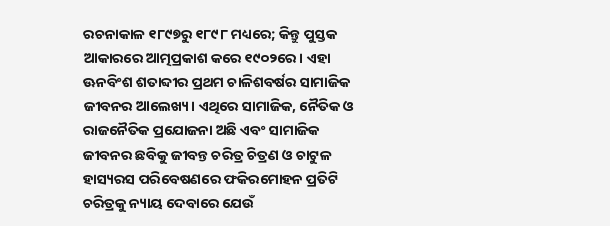ରଚନାକାଳ ୧୮୯୭ରୁ ୧୮୯୮ ମଧ୍ୟରେ; କିନ୍ତୁ ପୁସ୍ତକ ଆକାରରେ ଆତ୍ମପ୍ରକାଶ କରେ ୧୯୦୨ରେ। ଏହା ଊନବିଂଶ ଶତାବ୍ଦୀର ପ୍ରଥମ ଚାଳିଶବର୍ଷର ସାମାଜିକ ଜୀବନର ଆଲେଖ୍ୟ। ଏଥିରେ ସାମାଜିକ, ନୈତିକ ଓ ରାଜନୈତିକ ପ୍ରଯୋଜନା ଅଛି ଏବଂ ସାମାଜିକ ଜୀବନର ଛବିକୁ ଜୀବନ୍ତ ଚରିତ୍ର ଚିତ୍ରଣ ଓ ଚାଟୁଳ ହାସ୍ୟରସ ପରିବେଷଣରେ ଫକିରମୋହନ ପ୍ରତିଟି ଚରିତ୍ରକୁ ନ୍ୟାୟ ଦେବାରେ ଯେଉଁ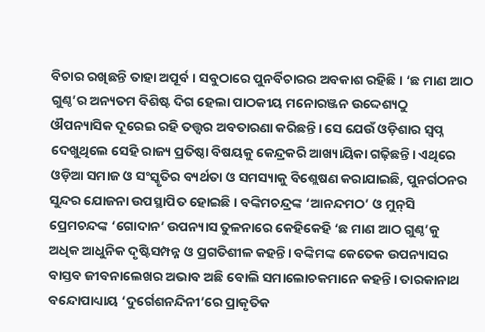ବିଚାର ରଖିଛନ୍ତି ତାହା ଅପୂର୍ବ। ସବୁଠାରେ ପୁନର୍ବିଚାରର ଅବକାଶ ରହିଛି। ‘ଛ ମାଣ ଆଠ ଗୁଣ୍ଠ’ର ଅନ୍ୟତମ ବିଶିଷ୍ଟ ଦିଗ ହେଲା ପାଠକୀୟ ମନୋରଞ୍ଜନ ଉଦ୍ଦେଶ୍ୟଠୁ ଔପନ୍ୟାସିକ ଦୂରେଇ ରହି ତତ୍ତ୍ୱର ଅବତାରଣା କରିଛନ୍ତି। ସେ ଯେଉଁ ଓଡ଼ିଶାର ସ୍ୱପ୍ନ ଦେଖୁଥିଲେ ସେହି ରାଜ୍ୟ ପ୍ରତିଷ୍ଠା ବିଷୟକୁ କେନ୍ଦ୍ରକରି ଆଖ୍ୟାୟିକା ଗଢ଼ିଛନ୍ତି। ଏଥିରେ ଓଡ଼ିଆ ସମାଜ ଓ ସଂସ୍କୃତିର ବ୍ୟର୍ଥତା ଓ ସମସ୍ୟାକୁ ବିଶ୍ଲେଷଣ କରାଯାଇଛି, ପୁନର୍ଗଠନର ସୁନ୍ଦର ଯୋଜନା ଉପସ୍ଥାପିତ ହୋଇଛି। ବଙ୍କିମଚନ୍ଦ୍ରଙ୍କ ‘ଆନନ୍ଦମଠ’ ଓ ମୁନ୍‍ସି ପ୍ରେମଚନ୍ଦଙ୍କ ‘ଗୋଦାନ’ ଉପନ୍ୟାସ ତୁଳନାରେ କେହିକେହି ‘ଛ ମାଣ ଆଠ ଗୁଣ୍ଠ’କୁ ଅଧିକ ଆଧୁନିକ ଦୃଷ୍ଟିସମ୍ପନ୍ନ ଓ ପ୍ରଗତିଶୀଳ କହନ୍ତି। ବଙ୍କିମଙ୍କ କେତେକ ଉପନ୍ୟାସର ବାସ୍ତବ ଜୀବନାଲେଖର ଅଭାବ ଅଛି ବୋଲି ସମାଲୋଚକମାନେ କହନ୍ତି। ତାରକାନାଥ ବନ୍ଦୋପାଧ୍ୟାୟ ‘ଦୁର୍ଗେଶନନ୍ଦିନୀ’ରେ ପ୍ରାକୃତିକ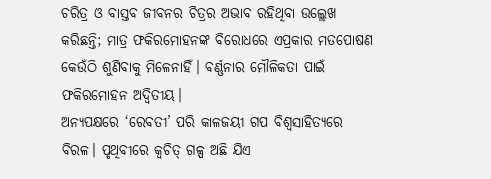ଚରିତ୍ର ଓ ବାସ୍ତବ ଜୀବନର ଚିତ୍ରର ଅଭାବ ରହିଥିବା ଉଲ୍ଲେଖ କରିଛନ୍ତି; ମାତ୍ର ଫକିରମୋହନଙ୍କ ବିରୋଧରେ ଏପ୍ରକାର ମତପୋଷଣ କେଉଁଠି ଶୁଣିବାକୁ ମିଳେନାହିଁ। ବର୍ଣ୍ଣନାର ମୌଳିକତା ପାଇଁ ଫକିରମୋହନ ଅଦ୍ୱିତୀୟ।
ଅନ୍ୟପକ୍ଷରେ ‘ରେବତୀ’ ପରି କାଳଜୟୀ ଗପ ବିଶ୍ୱସାହିତ୍ୟରେ ବିରଳ। ପୃଥିବୀରେ କ୍ୱଚିତ୍‌ ଗଳ୍ପ ଅଛି ଯିଏ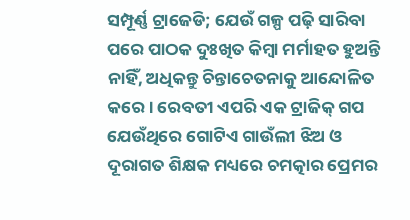ସମ୍ପୂର୍ଣ୍ଣ ଟ୍ରାଜେଡି; ଯେଉଁ ଗଳ୍ପ ପଢ଼ି ସାରିବା ପରେ ପାଠକ ଦୁଃଖିତ କିମ୍ବା ମର୍ମାହତ ହୁଅନ୍ତି ନାହିଁ, ଅଧିକନ୍ତୁ ଚିନ୍ତାଚେତନାକୁ ଆନ୍ଦୋଳିତ କରେ। ରେବତୀ ଏପରି ଏକ ଟ୍ରାଜିକ୍‌ ଗପ ଯେଉଁଥିରେ ଗୋଟିଏ ଗାଉଁଲୀ ଝିଅ ଓ ଦୂରାଗତ ଶିକ୍ଷକ ମଧ୍ୟରେ ଚମତ୍କାର ପ୍ରେମର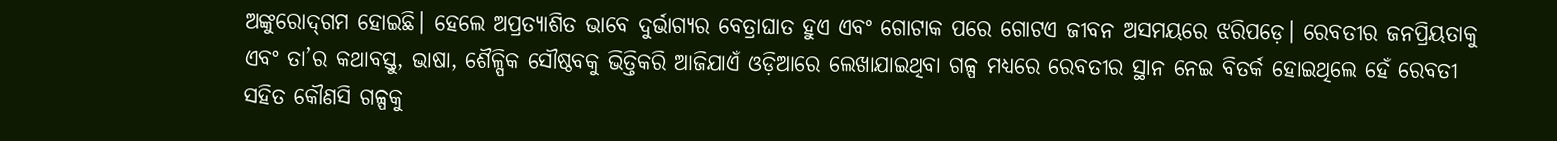ଅଙ୍କୁରୋଦ୍‌ଗମ ହୋଇଛି। ହେଲେ ଅପ୍ରତ୍ୟାଶିତ ଭାବେ ଦୁର୍ଭାଗ୍ୟର ବେତ୍ରାଘାତ ହୁଏ ଏବଂ ଗୋଟାକ ପରେ ଗୋଟଏ ଜୀବନ ଅସମୟରେ ଝରିପଡ଼େ। ରେବତୀର ଜନପ୍ରିୟତାକୁ ଏବଂ ତା’ର କଥାବସ୍ତୁ, ଭାଷା, ଶୈଳ୍ପିକ ସୌଷ୍ଠବକୁ ଭିତ୍ତିକରି ଆଜିଯାଏଁ ଓଡ଼ିଆରେ ଲେଖାଯାଇଥିବା ଗଳ୍ପ ମଧ୍ୟରେ ରେବତୀର ସ୍ଥାନ ନେଇ ବିତର୍କ ହୋଇଥିଲେ ହେଁ ରେବତୀ ସହିତ କୌଣସି ଗଳ୍ପକୁ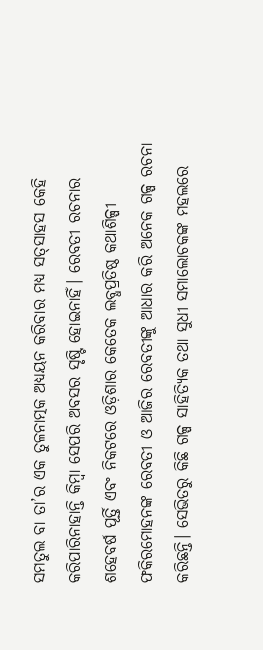ସମତୁଲ ବା ତା’ର ଏକ ତୁଳନାତ୍ମକ ଅଧ୍ୟୟନ କରିବାର ମଧ୍ୟ ସତ୍‍ସାହସ କେହି କରିପାରିନାହାନ୍ତି କିମ୍ବା ସେପରି ଅବସର ସୃଷ୍ଟି ହୋଇନାହିଁ। ରେବତୀ ରଚନାର ଶହେବର୍ଷ ପୂର୍ତ୍ତି ଏବଂ ନିକଟରେ ଓଡ଼ିଶାର କେତେକ ଲବ୍ଧପ୍ରତିଷ୍ଠ କଥାଶିଳ୍ପୀ ଫକିରମୋହନଙ୍କ ରେବତୀ ଓ ଆଜିର ରେବତୀଙ୍କୁ ଆଧାର କରି ଅନେକ ଗଳ୍ପ ରଚନା କରିଛନ୍ତି। ସେଭିତରୁ କିଛି ଗଳ୍ପ ସାହିତ୍ୟିକ ତଥା ସୁଧୀ ସମାଲୋଚକଙ୍କ ମହଲରେ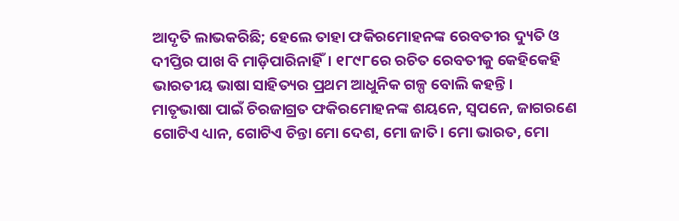ଆଦୃତି ଲାଭକରିଛି; ହେଲେ ତାହା ଫକିରମୋହନଙ୍କ ରେବତୀର ଦ୍ୟୁତି ଓ ଦୀପ୍ତିର ପାଖ ବି ମାଡ଼ିପାରିନାହିଁ। ୧୮୯୮ରେ ରଚିତ ରେବତୀକୁ କେହିକେହି ଭାରତୀୟ ଭାଷା ସାହିତ୍ୟର ପ୍ରଥମ ଆଧୁନିକ ଗଳ୍ପ ବୋଲି କହନ୍ତି।
ମାତୃଭାଷା ପାଇଁ ଚିରଜାଗ୍ରତ ଫକିରମୋହନଙ୍କ ଶୟନେ, ସ୍ୱପନେ, ଜାଗରଣେ ଗୋଟିଏ ଧ୍ୟାନ, ଗୋଟିଏ ଚିନ୍ତା ମୋ ଦେଶ, ମୋ ଜାତି। ମୋ ଭାରତ, ମୋ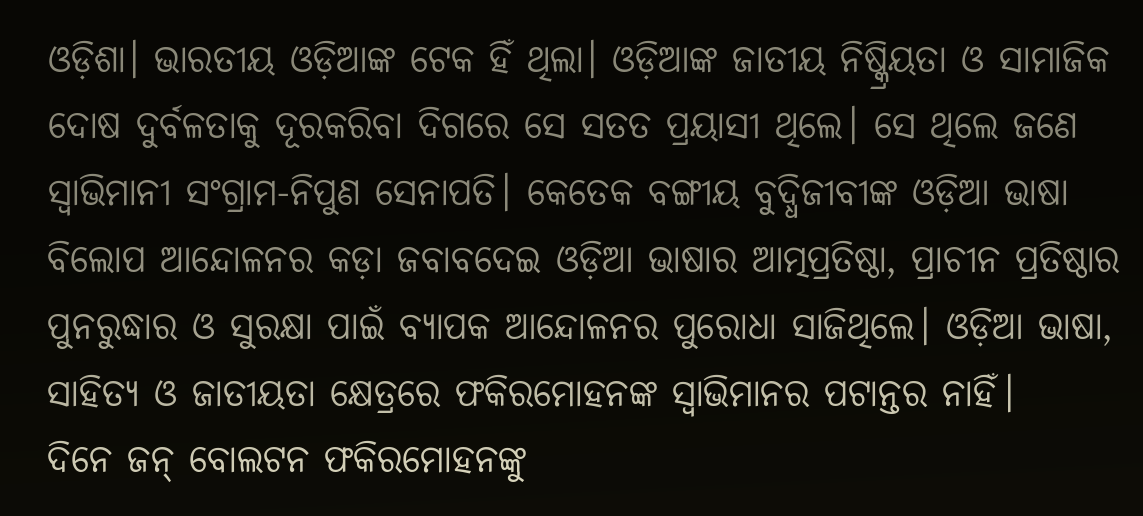ଓଡ଼ିଶା। ଭାରତୀୟ ଓଡ଼ିଆଙ୍କ ଟେକ ହିଁ ଥିଲା। ଓଡ଼ିଆଙ୍କ ଜାତୀୟ ନିଷ୍କ୍ରିୟତା ଓ ସାମାଜିକ ଦୋଷ ଦୁର୍ବଳତାକୁ ଦୂରକରିବା ଦିଗରେ ସେ ସତତ ପ୍ରୟାସୀ ଥିଲେ। ସେ ଥିଲେ ଜଣେ ସ୍ୱାଭିମାନୀ ସଂଗ୍ରାମ-ନିପୁଣ ସେନାପତି। କେତେକ ବଙ୍ଗୀୟ ବୁଦ୍ଧିଜୀବୀଙ୍କ ଓଡ଼ିଆ ଭାଷା ବିଲୋପ ଆନ୍ଦୋଳନର କଡ଼ା ଜବାବଦେଇ ଓଡ଼ିଆ ଭାଷାର ଆତ୍ମପ୍ରତିଷ୍ଠା, ପ୍ରାଚୀନ ପ୍ରତିଷ୍ଠାର ପୁନରୁଦ୍ଧାର ଓ ସୁରକ୍ଷା ପାଇଁ ବ୍ୟାପକ ଆନ୍ଦୋଳନର ପୁରୋଧା ସାଜିଥିଲେ। ଓଡ଼ିଆ ଭାଷା, ସାହିତ୍ୟ ଓ ଜାତୀୟତା କ୍ଷେତ୍ରରେ ଫକିରମୋହନଙ୍କ ସ୍ୱାଭିମାନର ପଟାନ୍ତର ନାହିଁ।
ଦିନେ ଜନ୍‍ ବୋଲଟନ ଫକିରମୋହନଙ୍କୁ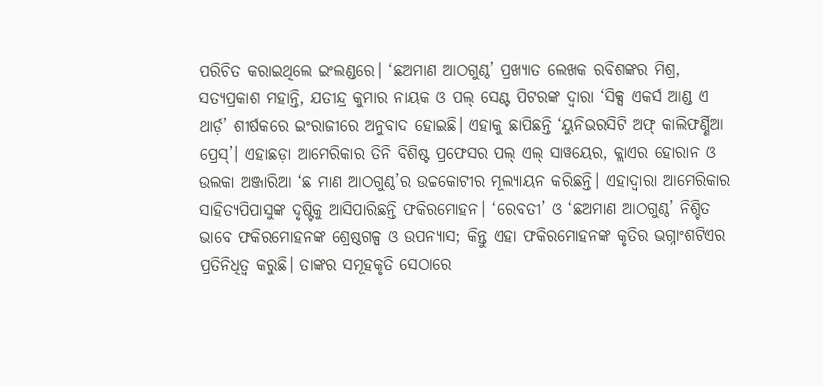ପରିଚିତ କରାଇଥିଲେ ଇଂଲଣ୍ଡରେ। ‘ଛଅମାଣ ଆଠଗୁଣ୍ଠ’ ପ୍ରଖ୍ୟାତ ଲେଖକ ରବିଶଙ୍କର ମିଶ୍ର, ସତ୍ୟପ୍ରକାଶ ମହାନ୍ତି, ଯତୀନ୍ଦ୍ର କୁମାର ନାୟକ ଓ ପଲ୍‍ ସେଣ୍ଟ ପିଟରଙ୍କ ଦ୍ୱାରା ‘ସିକ୍ସ ଏକର୍ସ ଆଣ୍ଡ ଏ ଥାର୍ଡ଼’ ଶୀର୍ଷକରେ ଇଂରାଜୀରେ ଅନୁବାଦ ହୋଇଛି। ଏହାକୁ ଛାପିଛନ୍ତି ‘ୟୁନିଭରସିଟି ଅଫ୍‍ କାଲିଫର୍ଣ୍ଣିଆ ପ୍ରେସ୍‍’। ଏହାଛଡ଼ା ଆମେରିକାର ତିନି ବିଶିଷ୍ଟ ପ୍ରଫେସର ପଲ୍‍ ଏଲ୍‍ ସାୱୟେର, କ୍ଲାଏର ହୋରାନ ଓ ଉଲକା ଅଞ୍ଜାରିଆ ‘ଛ ମାଣ ଆଠଗୁଣ୍ଠ’ର ଉଚ୍ଚକୋଟୀର ମୂଲ୍ୟାୟନ କରିଛନ୍ତି। ଏହାଦ୍ୱାରା ଆମେରିକାର ସାହିତ୍ୟପିପାସୁଙ୍କ ଦୃଷ୍ଟିକୁ ଆସିପାରିଛନ୍ତି ଫକିରମୋହନ। ‘ରେବତୀ’ ଓ ‘ଛଅମାଣ ଆଠଗୁଣ୍ଠ’ ନିଶ୍ଚିତ ଭାବେ ଫକିରମୋହନଙ୍କ ଶ୍ରେଷ୍ଠଗଳ୍ପ ଓ ଉପନ୍ୟାସ; କିନ୍ତୁ ଏହା ଫକିରମୋହନଙ୍କ କୃତିର ଭଗ୍ନାଂଶଟିଏର ପ୍ରତିନିଧିତ୍ୱ କରୁଛି। ତାଙ୍କର ସମୂହକୃତି ସେଠାରେ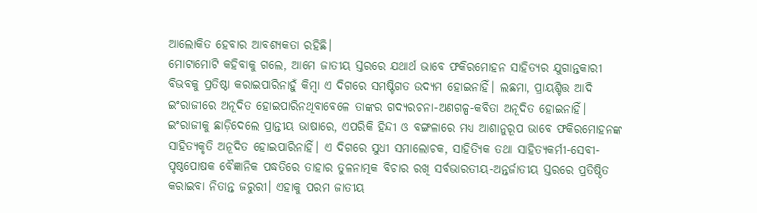ଆଲୋକିତ ହେବାର ଆବଶ୍ୟକତା ରହିଛି।
ମୋଟାମୋଟି କହିବାକୁ ଗଲେ, ଆମେ ଜାତୀୟ ସ୍ତରରେ ଯଥାର୍ଥ ଭାବେ ଫକିରମୋହନ ସାହିତ୍ୟର ଯୁଗାନ୍ତକାରୀ ବିଭବକୁ ପ୍ରତିଷ୍ଠା କରାଇପାରିନାହୁଁ କିମ୍ବା ଏ ଦିଗରେ ସମଷ୍ଟିଗତ ଉଦ୍ୟମ ହୋଇନାହିଁ। ଲଛମା, ପ୍ରାୟଶ୍ଚିତ୍ତ ଆଦି ଇଂରାଜୀରେ ଅନୂଦିତ ହୋଇପାରିନଥିବାବେଳେ ତାଙ୍କର ଗଦ୍ୟରଚନା-ଅଣଗଳ୍ପ-କବିତା ଅନୂଦିତ ହୋଇନାହିଁ। ଇଂରାଜୀକୁ ଛାଡ଼ିଦେଲେ ପ୍ରାନ୍ତୀୟ ଭାଷାରେ, ଏପରିକି ହିନ୍ଦୀ ଓ ବଙ୍ଗଳାରେ ମଧ୍ୟ ଆଶାନୁରୂପ ଭାବେ ଫକିରମୋହନଙ୍କ ସାହିତ୍ୟକୃତି ଅନୂଦିତ ହୋଇପାରିନାହିଁ। ଏ ଦିଗରେ ସୁଧୀ ସମାଲୋଚକ, ସାହିତ୍ୟିକ ତଥା ସାହିତ୍ୟକର୍ମୀ-ସେବୀ-ପୃଷ୍ଠପୋଷକ ବୈଜ୍ଞାନିକ ପଦ୍ଧତିରେ ତାହାର ତୁଳନାତ୍ମକ ବିଚାର ରଖି ସର୍ବଭାରତୀୟ-ଅନ୍ତର୍ଜାତୀୟ ସ୍ତରରେ ପ୍ରତିଷ୍ଠିତ କରାଇବା ନିତାନ୍ତ ଜରୁରୀ। ଏହାକୁ ପରମ ଜାତୀୟ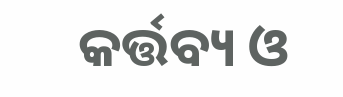କର୍ତ୍ତବ୍ୟ ଓ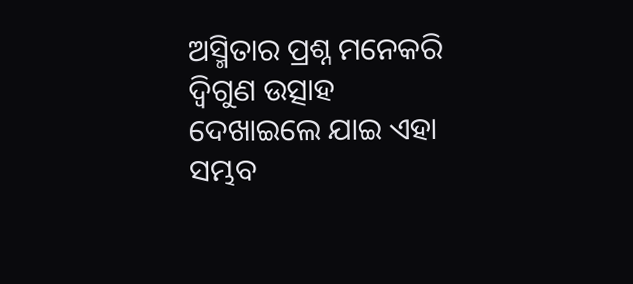ଅସ୍ମିତାର ପ୍ରଶ୍ନ ମନେକରି ଦ୍ୱିଗୁଣ ଉତ୍ସାହ ଦେଖାଇଲେ ଯାଇ ଏହା ସମ୍ଭବ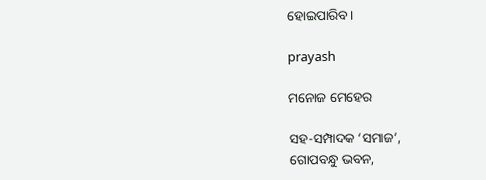ହୋଇପାରିବ।

prayash

ମନୋଜ ମେହେର

ସହ-ସମ୍ପାଦକ ‘ସମାଜ’,
ଗୋପବନ୍ଧୁ ଭବନ,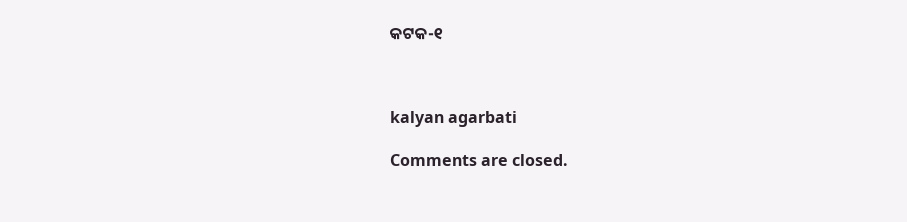କଟକ-୧



kalyan agarbati

Comments are closed.